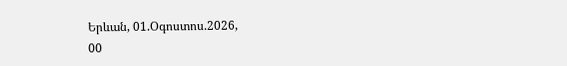Երևան, 01.Օգոստոս.2026,
00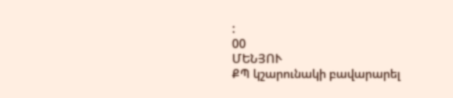:
00
ՄԵՆՅՈՒ
ՔՊ կշարունակի բավարարել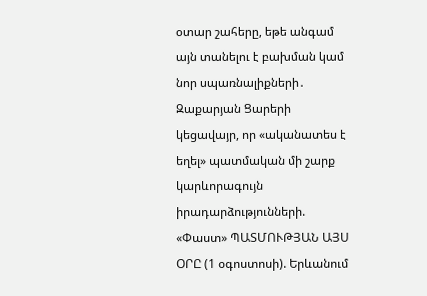օտար շահերը, եթե անգամ այն տանելու է բախման կամ նոր սպառնալիքների․ Զաքարյան Ցարերի կեցավայր, որ «ականատես է եղել» պատմական մի շարք կարևորագույն իրադարձությունների. «Փաստ» ՊԱՏՄՈՒԹՅԱՆ ԱՅՍ ՕՐԸ (1 օգոստոսի). Երևանում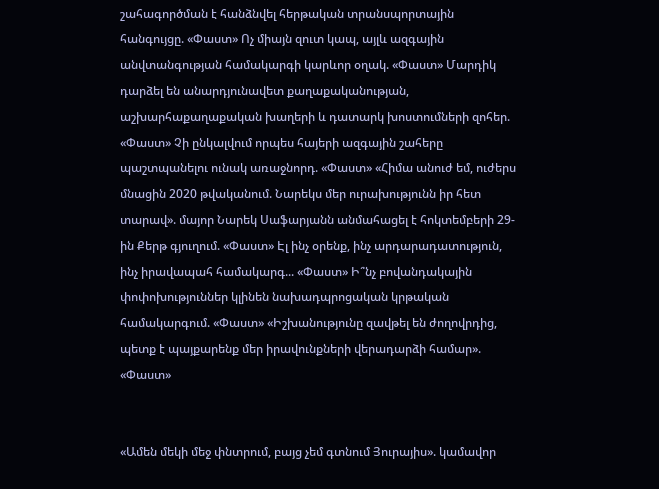շահագործման է հանձնվել հերթական տրանսպորտային հանգույցը. «Փաստ» Ոչ միայն զուտ կապ, այլև ազգային անվտանգության համակարգի կարևոր օղակ. «Փաստ» Մարդիկ դարձել են անարդյունավետ քաղաքականության, աշխարհաքաղաքական խաղերի և դատարկ խոստումների զոհեր. «Փաստ» Չի ընկալվում որպես հայերի ազգային շահերը պաշտպանելու ունակ առաջնորդ. «Փաստ» «Հիմա անուժ եմ, ուժերս մնացին 2020 թվականում. Նարեկս մեր ուրախությունն իր հետ տարավ». մայոր Նարեկ Սաֆարյանն անմահացել է հոկտեմբերի 29-ին Քերթ գյուղում. «Փաստ» Էլ ինչ օրենք, ինչ արդարադատություն, ինչ իրավապահ համակարգ... «Փաստ» Ի՞նչ բովանդակային փոփոխություններ կլինեն նախադպրոցական կրթական համակարգում. «Փաստ» «Իշխանությունը զավթել են ժողովրդից, պետք է պայքարենք մեր իրավունքների վերադարձի համար». «Փաստ»


«Ամեն մեկի մեջ փնտրում, բայց չեմ գտնում Յուրայիս». կամավոր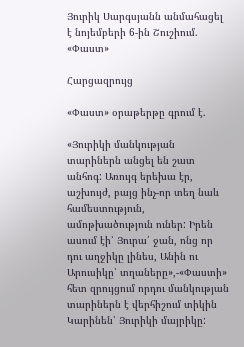Յուրիկ Սարգսյանն անմահացել է նոյեմբերի 6-ին Շուշիում. «Փաստ»

Հարցազրույց

«Փաստ» օրաթերթը գրում է.

«Յուրիկի մանկության տարիներն անցել են շատ անհոգ: Առույգ երեխա էր, աշխույժ, բայց ինչ-որ տեղ նաև համեստություն, ամոթխածություն ուներ: Իրեն ասում էի՝ Յուրա՛ ջան, ոնց որ դու աղջիկը լինես, Անին ու Արուսիկը՝ տղաները»,-«Փաստի» հետ զրույցում որդու մանկության տարիներն է վերհիշում տիկին Կարինեն՝ Յուրիկի մայրիկը: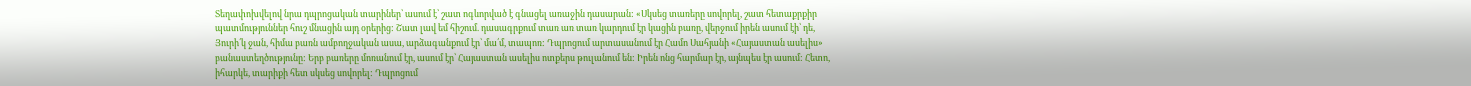Տեղափոխվելով նրա դպրոցական տարիներ՝ ասում է՝ շատ ոգևորված է գնացել առաջին դասարան: «Սկսեց տառերը սովորել, շատ հետաքրքիր պատմություններ հուշ մնացին այդ օրերից: Շատ լավ եմ հիշում. դասագրքում տառ առ տառ կարդում էր կացին բառը, վերջում իրեն ասում էի՝ դե, Յուրի՛կ ջան, հիմա բառն ամբողջական ասա, արձագանքում էր՝ մա՛մ, տապոռ: Դպրոցում արտասանում էր Համո Սահյանի «Հայաստան ասելիս» բանաստեղծությունը: Երբ բառերը մոռանում էր, ասում էր՝ Հայաստան ասելիս ոտքերս թուլանում են: Իրեն ոնց հարմար էր, այնպես էր ասում: Հետո, իհարկե, տարիքի հետ սկսեց սովորել: Դպրոցում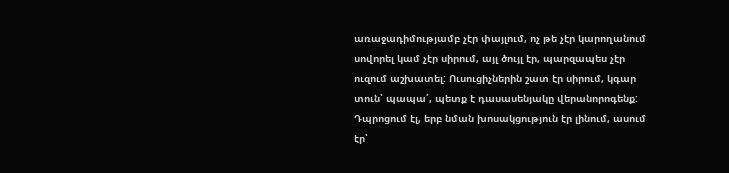առաջադիմությամբ չէր փայլում, ոչ թե չէր կարողանում սովորել կամ չէր սիրում, այլ ծույլ էր, պարզապես չէր ուզում աշխատել: Ուսուցիչներին շատ էր սիրում, կգար տուն՝ պապա՛, պետք է դասասենյակը վերանորոգենք: Դպրոցում էլ, երբ նման խոսակցություն էր լինում, ասում էր՝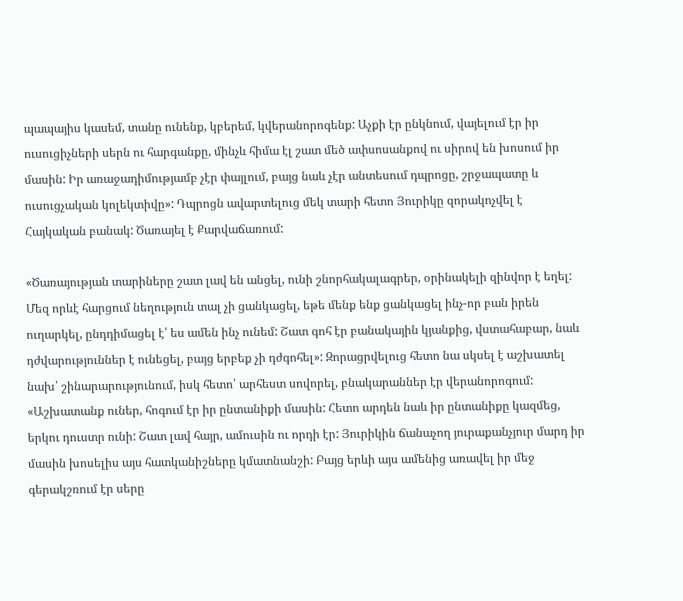պապայիս կասեմ, տանը ունենք, կբերեմ, կվերանորոգենք: Աչքի էր ընկնում, վայելում էր իր ուսուցիչների սերն ու հարգանքը, մինչև հիմա էլ շատ մեծ ափսոսանքով ու սիրով են խոսում իր մասին: Իր առաջադիմությամբ չէր փայլում, բայց նաև չէր անտեսում դպրոցը, շրջապատը և ուսուցչական կոլեկտիվը»: Դպրոցն ավարտելուց մեկ տարի հետո Յուրիկը զորակոչվել է Հայկական բանակ: Ծառայել է Քարվաճառում:

«Ծառայության տարիները շատ լավ են անցել, ունի շնորհակալագրեր, օրինակելի զինվոր է եղել: Մեզ որևէ հարցում նեղություն տալ չի ցանկացել, եթե մենք ենք ցանկացել ինչ-որ բան իրեն ուղարկել, ընդդիմացել է՝ ես ամեն ինչ ունեմ: Շատ գոհ էր բանակային կյանքից, վստահաբար, նաև դժվարություններ է ունեցել, բայց երբեք չի դժգոհել»: Զորացրվելուց հետո նա սկսել է աշխատել նախ՝ շինարարությունում, իսկ հետո՝ արհեստ սովորել, բնակարաններ էր վերանորոգում: «Աշխատանք ուներ, հոգում էր իր ընտանիքի մասին: Հետո արդեն նաև իր ընտանիքը կազմեց, երկու դուստր ունի: Շատ լավ հայր, ամուսին ու որդի էր: Յուրիկին ճանաչող յուրաքանչյուր մարդ իր մասին խոսելիս այս հատկանիշները կմատնանշի: Բայց երևի այս ամենից առավել իր մեջ գերակշռում էր սերը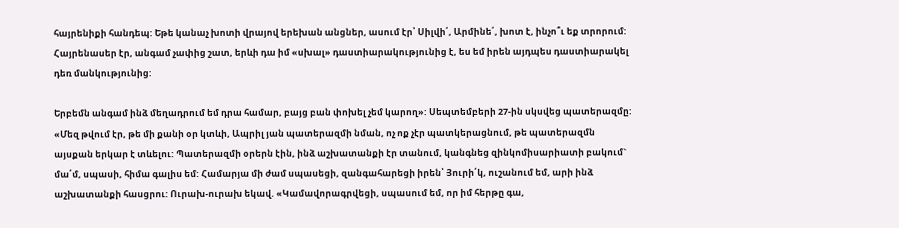հայրենիքի հանդեպ: Եթե կանաչ խոտի վրայով երեխան անցներ, ասում էր՝ Սիլվի՛, Արմինե՛, խոտ է, ինչո՞ւ եք տրորում: Հայրենասեր էր, անգամ չափից շատ, երևի դա իմ «սխալ» դաստիարակությունից է, ես եմ իրեն այդպես դաստիարակել դեռ մանկությունից:

Երբեմն անգամ ինձ մեղադրում եմ դրա համար, բայց բան փոխել չեմ կարող»: Սեպտեմբերի 27-ին սկսվեց պատերազմը: «Մեզ թվում էր, թե մի քանի օր կտևի, Ապրիլ յան պատերազմի նման, ոչ ոք չէր պատկերացնում, թե պատերազմն այսքան երկար է տևելու: Պատերազմի օրերն էին, ինձ աշխատանքի էր տանում, կանգնեց զինկոմիսարիատի բակում` մա՛մ, սպասի, հիմա գալիս եմ: Համարյա մի ժամ սպասեցի, զանգահարեցի իրեն՝ Յուրի՛կ, ուշանում եմ, արի ինձ աշխատանքի հասցրու: Ուրախ-ուրախ եկավ. «Կամավորագրվեցի, սպասում եմ, որ իմ հերթը գա,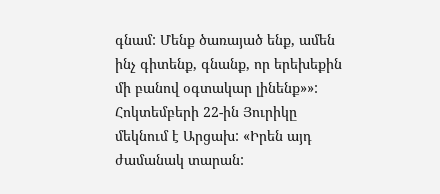գնամ: Մենք ծառայած ենք, ամեն ինչ գիտենք, գնանք, որ երեխեքին մի բանով օգտակար լինենք»»: Հոկտեմբերի 22-ին Յուրիկը մեկնում է Արցախ: «Իրեն այդ ժամանակ տարան: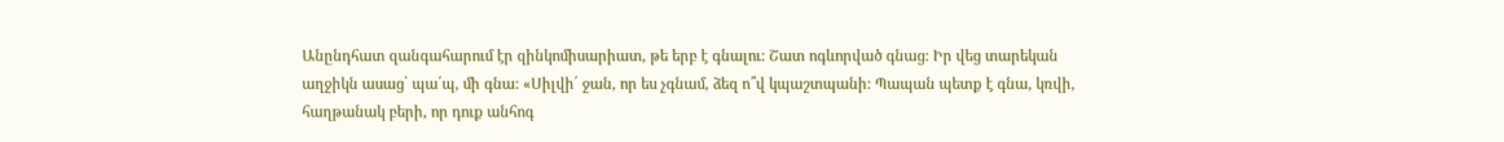Անընդհատ զանգահարում էր զինկոմիսարիատ, թե երբ է գնալու: Շատ ոգևորված գնաց: Իր վեց տարեկան աղջիկն ասաց՝ պա՛պ, մի գնա: «Սիլվի՛ ջան, որ ես չգնամ, ձեզ ո՞վ կպաշտպանի: Պապան պետք է գնա, կռվի, հաղթանակ բերի, որ դուք անհոգ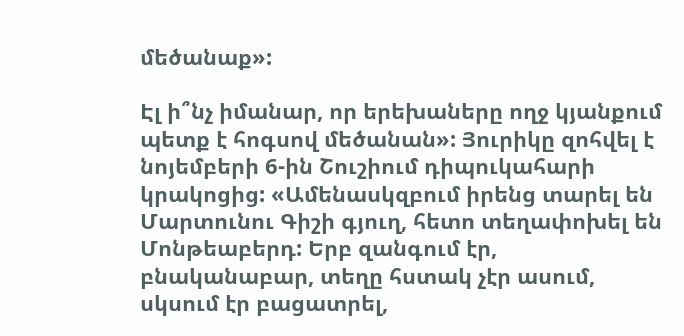մեծանաք»:

Էլ ի՞նչ իմանար, որ երեխաները ողջ կյանքում պետք է հոգսով մեծանան»: Յուրիկը զոհվել է նոյեմբերի 6-ին Շուշիում դիպուկահարի կրակոցից: «Ամենասկզբում իրենց տարել են Մարտունու Գիշի գյուղ, հետո տեղափոխել են Մոնթեաբերդ: Երբ զանգում էր, բնականաբար, տեղը հստակ չէր ասում, սկսում էր բացատրել,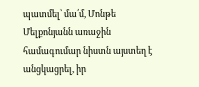պատմել՝ մա՛մ, Մոնթե Մելքոնյանն առաջին համագումար նիստն այստեղ է անցկացրել, իր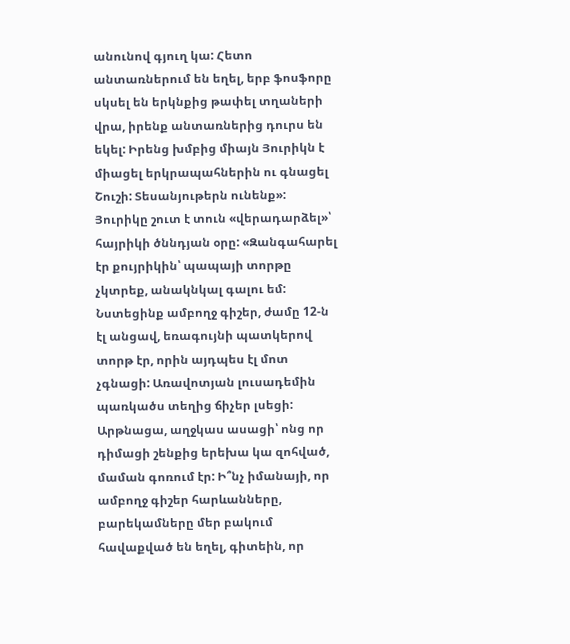անունով գյուղ կա: Հետո անտառներում են եղել, երբ ֆոսֆորը սկսել են երկնքից թափել տղաների վրա, իրենք անտառներից դուրս են եկել: Իրենց խմբից միայն Յուրիկն է միացել երկրապահներին ու գնացել Շուշի: Տեսանյութերն ունենք»: Յուրիկը շուտ է տուն «վերադարձել»՝ հայրիկի ծննդյան օրը: «Զանգահարել էր քույրիկին՝ պապայի տորթը չկտրեք, անակնկալ գալու եմ: Նստեցինք ամբողջ գիշեր, ժամը 12-ն էլ անցավ, եռագույնի պատկերով տորթ էր, որին այդպես էլ մոտ չգնացի: Առավոտյան լուսադեմին պառկածս տեղից ճիչեր լսեցի: Արթնացա, աղջկաս ասացի՝ ոնց որ դիմացի շենքից երեխա կա զոհված, մաման գոռում էր: Ի՞նչ իմանայի, որ ամբողջ գիշեր հարևանները, բարեկամները մեր բակում հավաքված են եղել, գիտեին, որ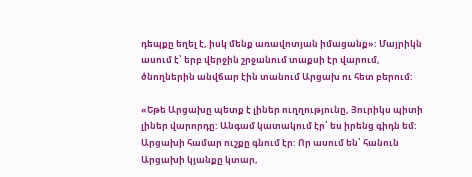դեպքը եղել է, իսկ մենք առավոտյան իմացանք»: Մայրիկն ասում է՝ երբ վերջին շրջանում տաքսի էր վարում, ծնողներին անվճար էին տանում Արցախ ու հետ բերում:

«Եթե Արցախը պետք է լիներ ուղղությունը, Յուրիկս պիտի լիներ վարորդը: Անգամ կատակում էր՝ ես իրենց գիդն եմ: Արցախի համար ուշքը գնում էր: Որ ասում են՝ հանուն Արցախի կյանքը կտար,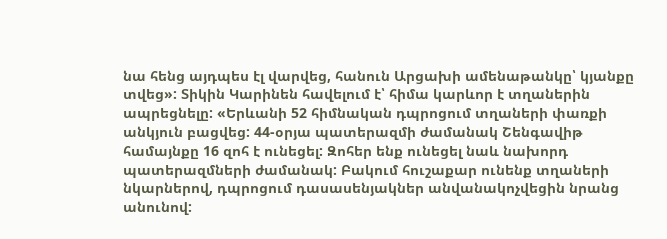նա հենց այդպես էլ վարվեց, հանուն Արցախի ամենաթանկը՝ կյանքը տվեց»: Տիկին Կարինեն հավելում է՝ հիմա կարևոր է տղաներին ապրեցնելը: «Երևանի 52 հիմնական դպրոցում տղաների փառքի անկյուն բացվեց: 44-օրյա պատերազմի ժամանակ Շենգավիթ համայնքը 16 զոհ է ունեցել: Զոհեր ենք ունեցել նաև նախորդ պատերազմների ժամանակ: Բակում հուշաքար ունենք տղաների նկարներով, դպրոցում դասասենյակներ անվանակոչվեցին նրանց անունով: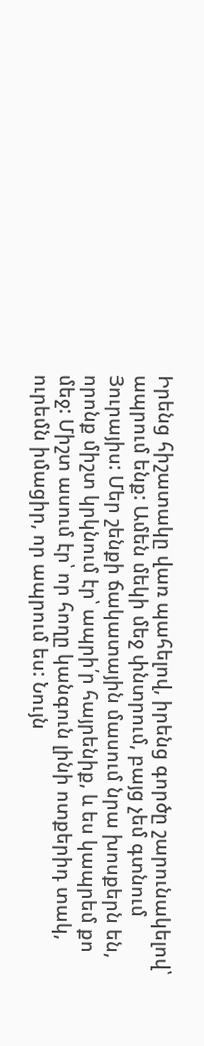Իրենց հիշատակը վառ պահելով, իրենց գործը շարունակելով՝ ապրում ենք: Ամեն մեկի մեջ փնտրում, բայց չեմ գտնում Յուրայիս: Մեր շենքի ճակատային մասում նրա խոսքերն են, որոնք միշտ կրկնում էր՝ ապրի՛ր հայրենիք, և ես կապրեմ քո մեջ: Միշտ ասում էր՝ որ հողը կանգուն լինի ոտքերիդ տակ, ուրեմն իմացիր, որ ապրում ես: Նույն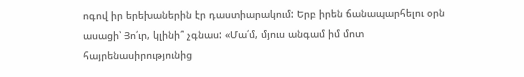ոգով իր երեխաներին էր դաստիարակում: Երբ իրեն ճանապարհելու օրն ասացի՝ Յո՛ւր, կլինի՞ չգնաս: «Մա՛մ, մյուս անգամ իմ մոտ հայրենասիրությունից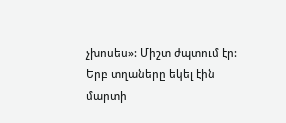չխոսես»: Միշտ ժպտում էր: Երբ տղաները եկել էին մարտի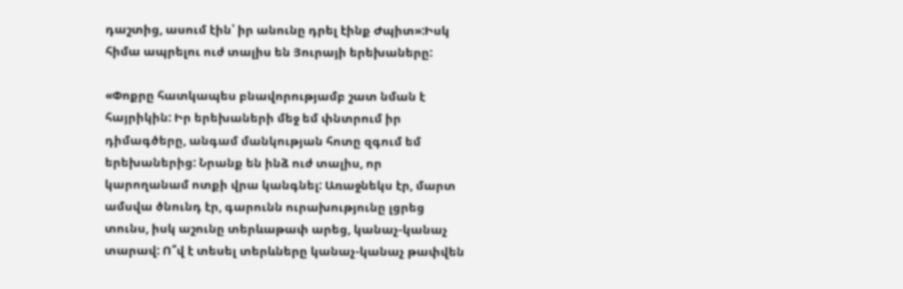դաշտից, ասում էին՝ իր անունը դրել էինք Ժպիտ»:Իսկ հիմա ապրելու ուժ տալիս են Յուրայի երեխաները:

«Փոքրը հատկապես բնավորությամբ շատ նման է հայրիկին: Իր երեխաների մեջ եմ փնտրում իր դիմագծերը, անգամ մանկության հոտը զգում եմ երեխաներից: Նրանք են ինձ ուժ տալիս, որ կարողանամ ոտքի վրա կանգնել: Առաջնեկս էր, մարտ ամսվա ծնունդ էր, գարունն ուրախությունը լցրեց տունս, իսկ աշունը տերևաթափ արեց, կանաչ-կանաչ տարավ: Ո՞վ է տեսել տերևները կանաչ-կանաչ թափվեն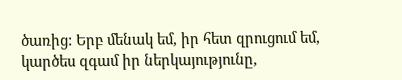ծառից: Երբ մենակ եմ, իր հետ զրուցում եմ, կարծես զգամ իր ներկայությունը,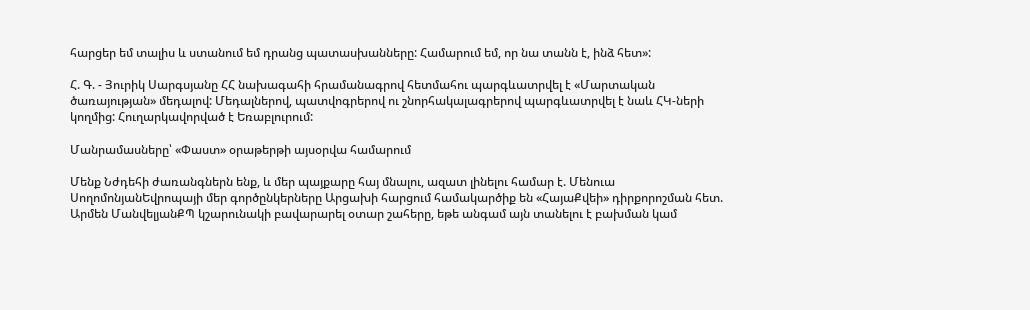հարցեր եմ տալիս և ստանում եմ դրանց պատասխանները: Համարում եմ, որ նա տանն է, ինձ հետ»:

Հ. Գ. - Յուրիկ Սարգսյանը ՀՀ նախագահի հրամանագրով հետմահու պարգևատրվել է «Մարտական ծառայության» մեդալով: Մեդալներով, պատվոգրերով ու շնորհակալագրերով պարգևատրվել է նաև ՀԿ-ների կողմից: Հուղարկավորված է Եռաբլուրում:

Մանրամասները՝ «Փաստ» օրաթերթի այսօրվա համարում

Մենք Նժդեհի ժառանգներն ենք, և մեր պայքարը հայ մնալու, ազատ լինելու համար է. Մենուա ՍողոմոնյանԵվրոպայի մեր գործընկերները Արցախի հարցում համակարծիք են «ՀայաՔվեի» դիրքորոշման հետ. Արմեն ՄանվելյանՔՊ կշարունակի բավարարել օտար շահերը, եթե անգամ այն տանելու է բախման կամ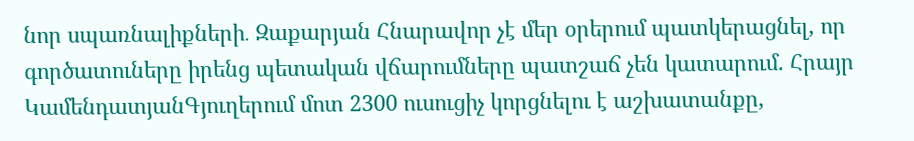նոր սպառնալիքների․ Զաքարյան Հնարավոր չէ մեր օրերում պատկերացնել, որ գործատուները իրենց պետական վճարումները պատշաճ չեն կատարում. Հրայր ԿամենդատյանԳյուղերում մոտ 2300 ուսուցիչ կորցնելու է աշխատանքը,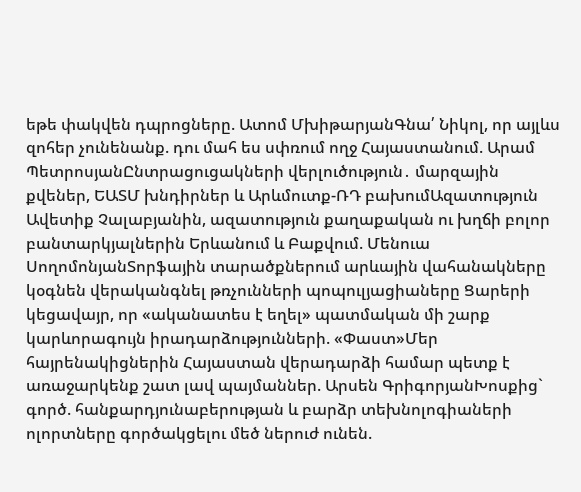եթե փակվեն դպրոցները. Ատոմ ՄխիթարյանԳնա՛ Նիկոլ, որ այլևս զոհեր չունենանք. դու մահ ես սփռում ողջ Հայաստանում. Արամ ՊետրոսյանԸնտրացուցակների վերլուծություն․ մարզային քվեներ, ԵԱՏՄ խնդիրներ և Արևմուտք-ՌԴ բախումԱզատություն Ավետիք Չալաբյանին, ազատություն քաղաքական ու խղճի բոլոր բանտարկյալներին Երևանում և Բաքվում. Մենուա ՍողոմոնյանՏորֆային տարածքներում արևային վահանակները կօգնեն վերականգնել թռչունների պոպուլյացիաները Ցարերի կեցավայր, որ «ականատես է եղել» պատմական մի շարք կարևորագույն իրադարձությունների. «Փաստ»Մեր հայրենակիցներին Հայաստան վերադարձի համար պետք է առաջարկենք շատ լավ պայմաններ. Արսեն ԳրիգորյանԽոսքից` գործ. հանքարդյունաբերության և բարձր տեխնոլոգիաների ոլորտները գործակցելու մեծ ներուժ ունեն.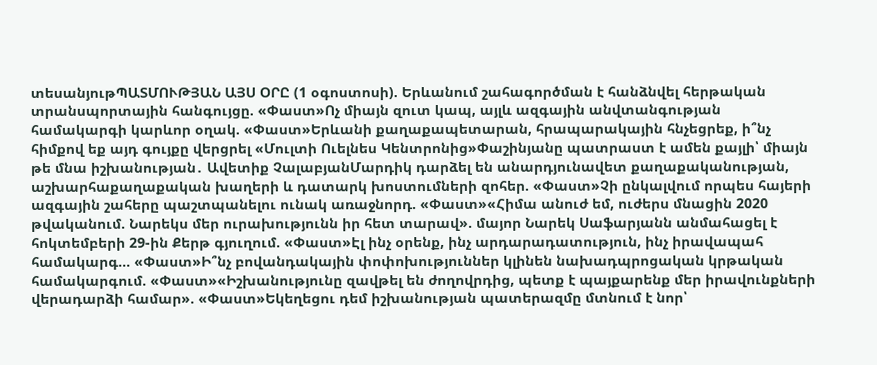տեսանյութՊԱՏՄՈՒԹՅԱՆ ԱՅՍ ՕՐԸ (1 օգոստոսի). Երևանում շահագործման է հանձնվել հերթական տրանսպորտային հանգույցը. «Փաստ»Ոչ միայն զուտ կապ, այլև ազգային անվտանգության համակարգի կարևոր օղակ. «Փաստ»Երևանի քաղաքապետարան, հրապարակային հնչեցրեք, ի՞նչ հիմքով եք այդ գույքը վերցրել «Մուլտի Ուելնես Կենտրոնից»Փաշինյանը պատրաստ է ամեն քայլի՝ միայն թե մնա իշխանության․ Ավետիք ՉալաբյանՄարդիկ դարձել են անարդյունավետ քաղաքականության, աշխարհաքաղաքական խաղերի և դատարկ խոստումների զոհեր. «Փաստ»Չի ընկալվում որպես հայերի ազգային շահերը պաշտպանելու ունակ առաջնորդ. «Փաստ»«Հիմա անուժ եմ, ուժերս մնացին 2020 թվականում. Նարեկս մեր ուրախությունն իր հետ տարավ». մայոր Նարեկ Սաֆարյանն անմահացել է հոկտեմբերի 29-ին Քերթ գյուղում. «Փաստ»Էլ ինչ օրենք, ինչ արդարադատություն, ինչ իրավապահ համակարգ... «Փաստ»Ի՞նչ բովանդակային փոփոխություններ կլինեն նախադպրոցական կրթական համակարգում. «Փաստ»«Իշխանությունը զավթել են ժողովրդից, պետք է պայքարենք մեր իրավունքների վերադարձի համար». «Փաստ»Եկեղեցու դեմ իշխանության պատերազմը մտնում է նոր՝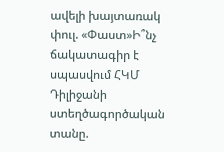ավելի խայտառակ փուլ. «Փաստ»Ի՞նչ ճակատագիր է սպասվում ՀԿՄ Դիլիջանի ստեղծագործական տանը.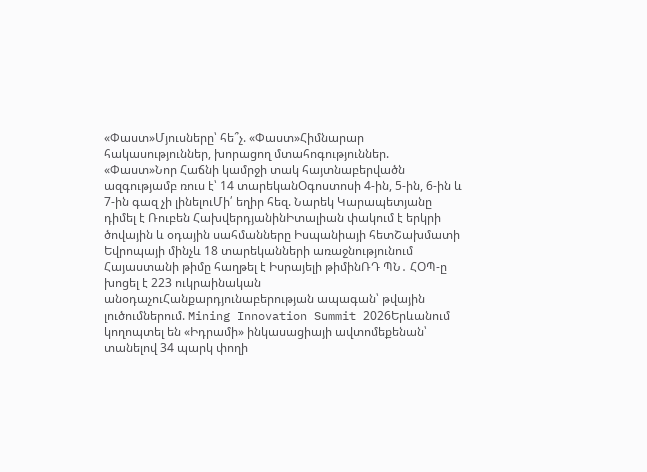«Փաստ»Մյուսները՝ հե՞չ. «Փաստ»Հիմնարար հակասություններ, խորացող մտահոգություններ. «Փաստ»Նոր Հաճնի կամրջի տակ հայտնաբերվածն ազգությամբ ռուս է՝ 14 տարեկանՕգոստոսի 4-ին, 5-ին, 6-ին և 7-ին գազ չի լինելուՄի՛ եղիր հեզ. Նարեկ Կարապետյանը դիմել է Ռուբեն ՀախվերդյանինԻտալիան փակում է երկրի ծովային և օդային սահմանները Իսպանիայի հետՇախմատի Եվրոպայի մինչև 18 տարեկանների առաջնությունում Հայաստանի թիմը հաղթել է Իսրայելի թիմինՌԴ ՊՆ․ ՀՕՊ-ը խոցել է 223 ուկրաինական անօդաչուՀանքարդյունաբերության ապագան՝ թվային լուծումներում. Mining Innovation Summit 2026Երևանում կողոպտել են «Իդրամի» ինկասացիայի ավտոմեքենան՝ տանելով 34 պարկ փողի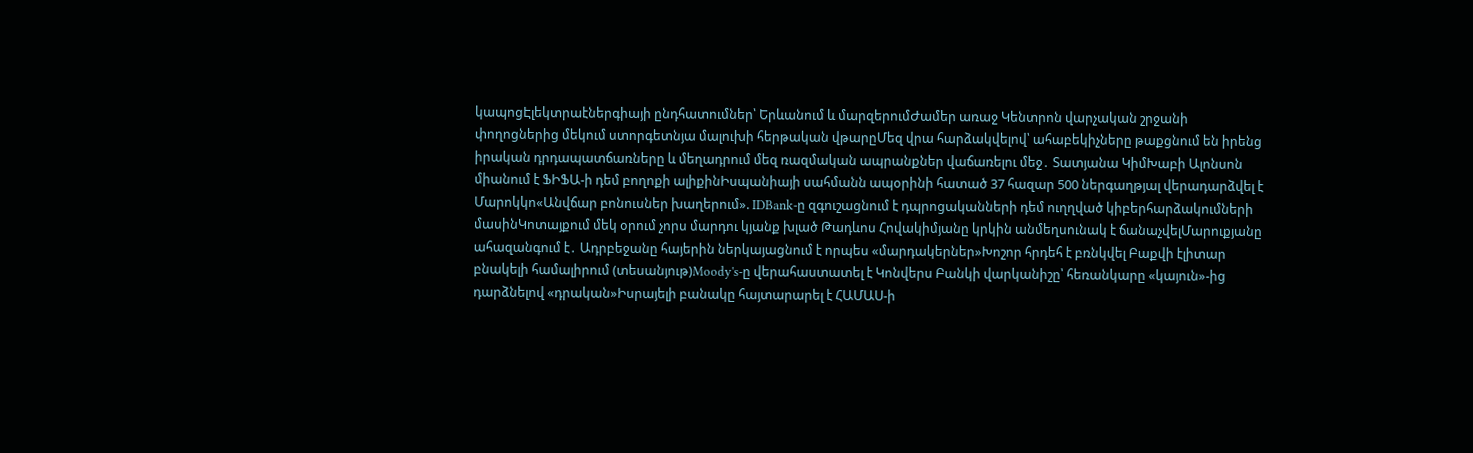կապոցԷլեկտրաէներգիայի ընդհատումներ՝ Երևանում և մարզերումԺամեր առաջ Կենտրոն վարչական շրջանի փողոցներից մեկում ստորգետնյա մալուխի հերթական վթարըՄեզ վրա հարձակվելով՝ ահաբեկիչները թաքցնում են իրենց իրական դրդապատճառները և մեղադրում մեզ ռազմական ապրանքներ վաճառելու մեջ․ Տատյանա ԿիմԽաբի Ալոնսոն միանում է ՖԻՖԱ-ի դեմ բողոքի ալիքինԻսպանիայի սահմանն ապօրինի հատած 37 հազար 500 ներգաղթյալ վերադարձվել է Մարոկկո«Անվճար բոնուսներ խաղերում». IDBank-ը զգուշացնում է դպրոցականների դեմ ուղղված կիբերհարձակումների մասինԿոտայքում մեկ օրում չորս մարդու կյանք խլած Թադևոս Հովակիմյանը կրկին անմեղսունակ է ճանաչվելՄարուքյանը ահազանգում է․ Ադրբեջանը հայերին ներկայացնում է որպես «մարդակերներ»Խոշոր հրդեհ է բռնկվել Բաքվի էլիտար բնակելի համալիրում (տեսանյութ)Moody's-ը վերահաստատել է Կոնվերս Բանկի վարկանիշը՝ հեռանկարը «կայուն»-ից դարձնելով «դրական»Իսրայելի բանակը հայտարարել է ՀԱՄԱՍ-ի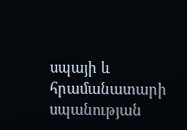սպայի և հրամանատարի սպանության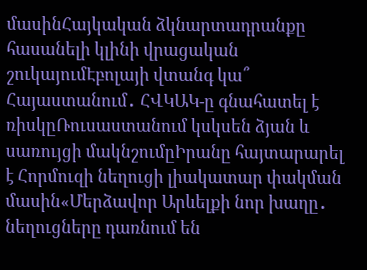մասինՀայկական ձկնարտադրանքը հասանելի կլինի վրացական շուկայումԷբոլայի վտանգ կա՞ Հայաստանում․ ՀՎԿԱԿ-ը գնահատել է ռիսկըՌուսաստանում կսկսեն ձյան և սառույցի մակնշումըԻրանը հայտարարել է Հորմուզի նեղուցի լիակատար փակման մասին«Մերձավոր Արևելքի նոր խաղը․ նեղուցները դառնում են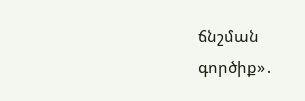ճնշման գործիք»․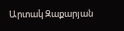Արտակ Զաքարյան